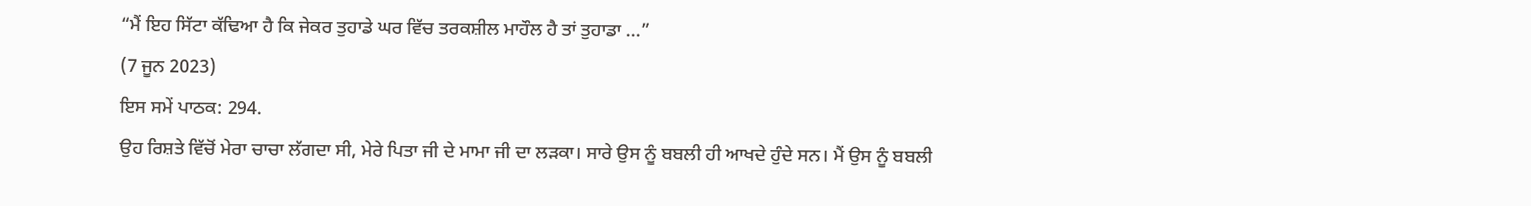“ਮੈਂ ਇਹ ਸਿੱਟਾ ਕੱਢਿਆ ਹੈ ਕਿ ਜੇਕਰ ਤੁਹਾਡੇ ਘਰ ਵਿੱਚ ਤਰਕਸ਼ੀਲ ਮਾਹੌਲ ਹੈ ਤਾਂ ਤੁਹਾਡਾ ...”
(7 ਜੂਨ 2023)
ਇਸ ਸਮੇਂ ਪਾਠਕ: 294.
ਉਹ ਰਿਸ਼ਤੇ ਵਿੱਚੋਂ ਮੇਰਾ ਚਾਚਾ ਲੱਗਦਾ ਸੀ, ਮੇਰੇ ਪਿਤਾ ਜੀ ਦੇ ਮਾਮਾ ਜੀ ਦਾ ਲੜਕਾ। ਸਾਰੇ ਉਸ ਨੂੰ ਬਬਲੀ ਹੀ ਆਖਦੇ ਹੁੰਦੇ ਸਨ। ਮੈਂ ਉਸ ਨੂੰ ਬਬਲੀ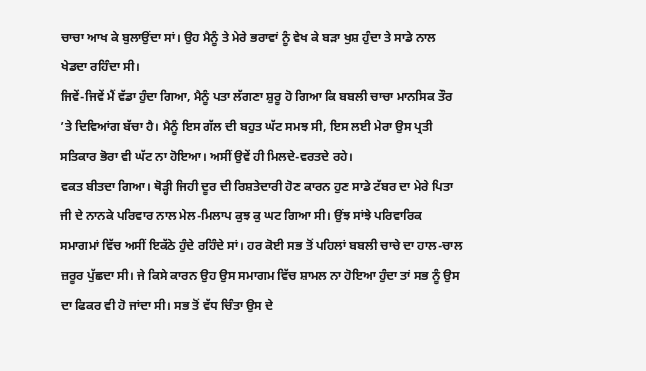ਚਾਚਾ ਆਖ ਕੇ ਬੁਲਾਉਂਦਾ ਸਾਂ। ਉਹ ਮੈਨੂੰ ਤੇ ਮੇਰੇ ਭਰਾਵਾਂ ਨੂੰ ਵੇਖ ਕੇ ਬੜਾ ਖੁਸ਼ ਹੁੰਦਾ ਤੇ ਸਾਡੇ ਨਾਲ ਖੇਡਦਾ ਰਹਿੰਦਾ ਸੀ।
ਜਿਵੇਂ-ਜਿਵੇਂ ਮੈਂ ਵੱਡਾ ਹੁੰਦਾ ਗਿਆ, ਮੈਨੂੰ ਪਤਾ ਲੱਗਣਾ ਸ਼ੁਰੂ ਹੋ ਗਿਆ ਕਿ ਬਬਲੀ ਚਾਚਾ ਮਾਨਸਿਕ ਤੌਰ ’ਤੇ ਦਿਵਿਆਂਗ ਬੱਚਾ ਹੈ। ਮੈਨੂੰ ਇਸ ਗੱਲ ਦੀ ਬਹੁਤ ਘੱਟ ਸਮਝ ਸੀ, ਇਸ ਲਈ ਮੇਰਾ ਉਸ ਪ੍ਰਤੀ ਸਤਿਕਾਰ ਭੋਰਾ ਵੀ ਘੱਟ ਨਾ ਹੋਇਆ। ਅਸੀਂ ਉਵੇਂ ਹੀ ਮਿਲਦੇ-ਵਰਤਦੇ ਰਹੇ।
ਵਕਤ ਬੀਤਦਾ ਗਿਆ। ਥੋੜ੍ਹੀ ਜਿਹੀ ਦੂਰ ਦੀ ਰਿਸ਼ਤੇਦਾਰੀ ਹੋਣ ਕਾਰਨ ਹੁਣ ਸਾਡੇ ਟੱਬਰ ਦਾ ਮੇਰੇ ਪਿਤਾ ਜੀ ਦੇ ਨਾਨਕੇ ਪਰਿਵਾਰ ਨਾਲ ਮੇਲ-ਮਿਲਾਪ ਕੁਝ ਕੁ ਘਟ ਗਿਆ ਸੀ। ਉਂਝ ਸਾਂਝੇ ਪਰਿਵਾਰਿਕ ਸਮਾਗਮਾਂ ਵਿੱਚ ਅਸੀਂ ਇਕੱਠੇ ਹੁੰਦੇ ਰਹਿੰਦੇ ਸਾਂ। ਹਰ ਕੋਈ ਸਭ ਤੋਂ ਪਹਿਲਾਂ ਬਬਲੀ ਚਾਚੇ ਦਾ ਹਾਲ-ਚਾਲ ਜ਼ਰੂਰ ਪੁੱਛਦਾ ਸੀ। ਜੇ ਕਿਸੇ ਕਾਰਨ ਉਹ ਉਸ ਸਮਾਗਮ ਵਿੱਚ ਸ਼ਾਮਲ ਨਾ ਹੋਇਆ ਹੁੰਦਾ ਤਾਂ ਸਭ ਨੂੰ ਉਸ ਦਾ ਫਿਕਰ ਵੀ ਹੋ ਜਾਂਦਾ ਸੀ। ਸਭ ਤੋਂ ਵੱਧ ਚਿੰਤਾ ਉਸ ਦੇ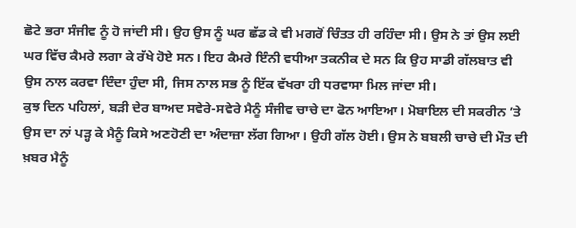ਛੋਟੇ ਭਰਾ ਸੰਜੀਵ ਨੂੰ ਹੋ ਜਾਂਦੀ ਸੀ। ਉਹ ਉਸ ਨੂੰ ਘਰ ਛੱਡ ਕੇ ਵੀ ਮਗਰੋਂ ਚਿੰਤਤ ਹੀ ਰਹਿੰਦਾ ਸੀ। ਉਸ ਨੇ ਤਾਂ ਉਸ ਲਈ ਘਰ ਵਿੱਚ ਕੈਮਰੇ ਲਗਾ ਕੇ ਰੱਖੇ ਹੋਏ ਸਨ। ਇਹ ਕੈਮਰੇ ਇੰਨੀ ਵਧੀਆ ਤਕਨੀਕ ਦੇ ਸਨ ਕਿ ਉਹ ਸਾਡੀ ਗੱਲਬਾਤ ਵੀ ਉਸ ਨਾਲ ਕਰਵਾ ਦਿੰਦਾ ਹੁੰਦਾ ਸੀ, ਜਿਸ ਨਾਲ ਸਭ ਨੂੰ ਇੱਕ ਵੱਖਰਾ ਹੀ ਧਰਵਾਸਾ ਮਿਲ ਜਾਂਦਾ ਸੀ।
ਕੁਝ ਦਿਨ ਪਹਿਲਾਂ, ਬੜੀ ਦੇਰ ਬਾਅਦ ਸਵੇਰੇ-ਸਵੇਰੇ ਮੈਨੂੰ ਸੰਜੀਵ ਚਾਚੇ ਦਾ ਫੋਨ ਆਇਆ। ਮੋਬਾਇਲ ਦੀ ਸਕਰੀਨ ’ਤੇ ਉਸ ਦਾ ਨਾਂ ਪੜ੍ਹ ਕੇ ਮੈਨੂੰ ਕਿਸੇ ਅਣਹੋਣੀ ਦਾ ਅੰਦਾਜ਼ਾ ਲੱਗ ਗਿਆ। ਉਹੀ ਗੱਲ ਹੋਈ। ਉਸ ਨੇ ਬਬਲੀ ਚਾਚੇ ਦੀ ਮੌਤ ਦੀ ਖ਼ਬਰ ਮੈਨੂੰ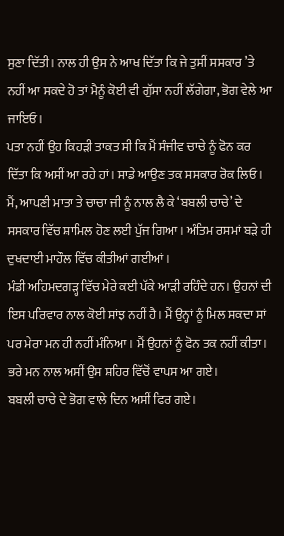ਸੁਣਾ ਦਿੱਤੀ। ਨਾਲ ਹੀ ਉਸ ਨੇ ਆਖ ਦਿੱਤਾ ਕਿ ਜੇ ਤੁਸੀਂ ਸਸਕਾਰ ’ਤੇ ਨਹੀਂ ਆ ਸਕਦੇ ਹੋ ਤਾਂ ਮੈਨੂੰ ਕੋਈ ਵੀ ਗੁੱਸਾ ਨਹੀਂ ਲੱਗੇਗਾ, ਭੋਗ ਵੇਲੇ ਆ ਜਾਇਓ।
ਪਤਾ ਨਹੀਂ ਉਹ ਕਿਹੜੀ ਤਾਕਤ ਸੀ ਕਿ ਮੈਂ ਸੰਜੀਵ ਚਾਚੇ ਨੂੰ ਫੋਨ ਕਰ ਦਿੱਤਾ ਕਿ ਅਸੀਂ ਆ ਰਹੇ ਹਾਂ। ਸਾਡੇ ਆਉਣ ਤਕ ਸਸਕਾਰ ਰੋਕ ਲਿਓ।
ਮੈਂ, ਆਪਣੀ ਮਾਤਾ ਤੇ ਚਾਚਾ ਜੀ ਨੂੰ ਨਾਲ ਲੈ ਕੇ ‘ਬਬਲੀ ਚਾਚੇ’ ਦੇ ਸਸਕਾਰ ਵਿੱਚ ਸ਼ਾਮਿਲ ਹੋਣ ਲਈ ਪੁੱਜ ਗਿਆ। ਅੰਤਿਮ ਰਸਮਾਂ ਬੜੇ ਹੀ ਦੁਖਦਾਈ ਮਾਹੌਲ ਵਿੱਚ ਕੀਤੀਆਂ ਗਈਆਂ।
ਮੰਡੀ ਅਹਿਮਦਗੜ੍ਹ ਵਿੱਚ ਮੇਰੇ ਕਈ ਪੱਕੇ ਆੜੀ ਰਹਿੰਦੇ ਹਨ। ਉਹਨਾਂ ਦੀ ਇਸ ਪਰਿਵਾਰ ਨਾਲ ਕੋਈ ਸਾਂਝ ਨਹੀਂ ਹੈ। ਮੈਂ ਉਨ੍ਹਾਂ ਨੂੰ ਮਿਲ ਸਕਦਾ ਸਾਂ ਪਰ ਮੇਰਾ ਮਨ ਹੀ ਨਹੀਂ ਮੰਨਿਆ। ਮੈਂ ਉਹਨਾਂ ਨੂੰ ਫੋਨ ਤਕ ਨਹੀਂ ਕੀਤਾ। ਭਰੇ ਮਨ ਨਾਲ ਅਸੀਂ ਉਸ ਸ਼ਹਿਰ ਵਿੱਚੋਂ ਵਾਪਸ ਆ ਗਏ।
ਬਬਲੀ ਚਾਚੇ ਦੇ ਭੋਗ ਵਾਲੇ ਦਿਨ ਅਸੀਂ ਫਿਰ ਗਏ।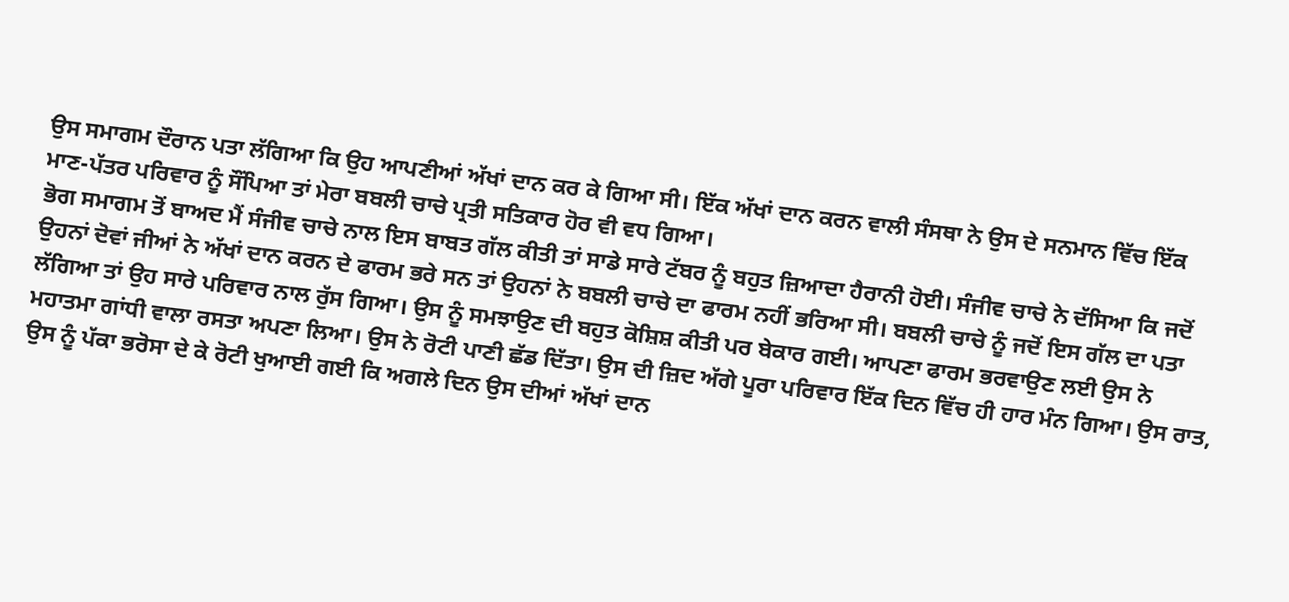ਉਸ ਸਮਾਗਮ ਦੌਰਾਨ ਪਤਾ ਲੱਗਿਆ ਕਿ ਉਹ ਆਪਣੀਆਂ ਅੱਖਾਂ ਦਾਨ ਕਰ ਕੇ ਗਿਆ ਸੀ। ਇੱਕ ਅੱਖਾਂ ਦਾਨ ਕਰਨ ਵਾਲੀ ਸੰਸਥਾ ਨੇ ਉਸ ਦੇ ਸਨਮਾਨ ਵਿੱਚ ਇੱਕ ਮਾਣ-ਪੱਤਰ ਪਰਿਵਾਰ ਨੂੰ ਸੌਂਪਿਆ ਤਾਂ ਮੇਰਾ ਬਬਲੀ ਚਾਚੇ ਪ੍ਰਤੀ ਸਤਿਕਾਰ ਹੋਰ ਵੀ ਵਧ ਗਿਆ।
ਭੋਗ ਸਮਾਗਮ ਤੋਂ ਬਾਅਦ ਮੈਂ ਸੰਜੀਵ ਚਾਚੇ ਨਾਲ ਇਸ ਬਾਬਤ ਗੱਲ ਕੀਤੀ ਤਾਂ ਸਾਡੇ ਸਾਰੇ ਟੱਬਰ ਨੂੰ ਬਹੁਤ ਜ਼ਿਆਦਾ ਹੈਰਾਨੀ ਹੋਈ। ਸੰਜੀਵ ਚਾਚੇ ਨੇ ਦੱਸਿਆ ਕਿ ਜਦੋਂ ਉਹਨਾਂ ਦੋਵਾਂ ਜੀਆਂ ਨੇ ਅੱਖਾਂ ਦਾਨ ਕਰਨ ਦੇ ਫਾਰਮ ਭਰੇ ਸਨ ਤਾਂ ਉਹਨਾਂ ਨੇ ਬਬਲੀ ਚਾਚੇ ਦਾ ਫਾਰਮ ਨਹੀਂ ਭਰਿਆ ਸੀ। ਬਬਲੀ ਚਾਚੇ ਨੂੰ ਜਦੋਂ ਇਸ ਗੱਲ ਦਾ ਪਤਾ ਲੱਗਿਆ ਤਾਂ ਉਹ ਸਾਰੇ ਪਰਿਵਾਰ ਨਾਲ ਰੁੱਸ ਗਿਆ। ਉਸ ਨੂੰ ਸਮਝਾਉਣ ਦੀ ਬਹੁਤ ਕੋਸ਼ਿਸ਼ ਕੀਤੀ ਪਰ ਬੇਕਾਰ ਗਈ। ਆਪਣਾ ਫਾਰਮ ਭਰਵਾਉਣ ਲਈ ਉਸ ਨੇ ਮਹਾਤਮਾ ਗਾਂਧੀ ਵਾਲਾ ਰਸਤਾ ਅਪਣਾ ਲਿਆ। ਉਸ ਨੇ ਰੋਟੀ ਪਾਣੀ ਛੱਡ ਦਿੱਤਾ। ਉਸ ਦੀ ਜ਼ਿਦ ਅੱਗੇ ਪੂਰਾ ਪਰਿਵਾਰ ਇੱਕ ਦਿਨ ਵਿੱਚ ਹੀ ਹਾਰ ਮੰਨ ਗਿਆ। ਉਸ ਰਾਤ, ਉਸ ਨੂੰ ਪੱਕਾ ਭਰੋਸਾ ਦੇ ਕੇ ਰੋਟੀ ਖੁਆਈ ਗਈ ਕਿ ਅਗਲੇ ਦਿਨ ਉਸ ਦੀਆਂ ਅੱਖਾਂ ਦਾਨ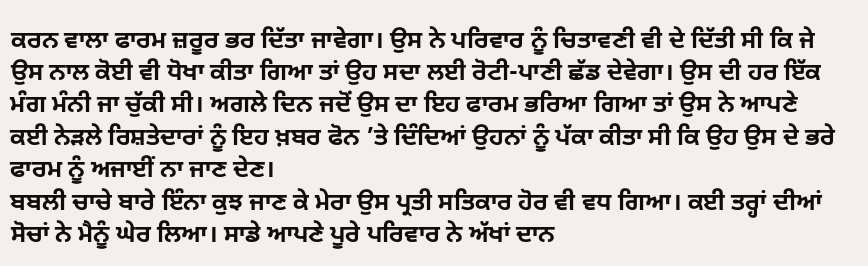ਕਰਨ ਵਾਲਾ ਫਾਰਮ ਜ਼ਰੂਰ ਭਰ ਦਿੱਤਾ ਜਾਵੇਗਾ। ਉਸ ਨੇ ਪਰਿਵਾਰ ਨੂੰ ਚਿਤਾਵਣੀ ਵੀ ਦੇ ਦਿੱਤੀ ਸੀ ਕਿ ਜੇ ਉਸ ਨਾਲ ਕੋਈ ਵੀ ਧੋਖਾ ਕੀਤਾ ਗਿਆ ਤਾਂ ਉਹ ਸਦਾ ਲਈ ਰੋਟੀ-ਪਾਣੀ ਛੱਡ ਦੇਵੇਗਾ। ਉਸ ਦੀ ਹਰ ਇੱਕ ਮੰਗ ਮੰਨੀ ਜਾ ਚੁੱਕੀ ਸੀ। ਅਗਲੇ ਦਿਨ ਜਦੋਂ ਉਸ ਦਾ ਇਹ ਫਾਰਮ ਭਰਿਆ ਗਿਆ ਤਾਂ ਉਸ ਨੇ ਆਪਣੇ ਕਈ ਨੇੜਲੇ ਰਿਸ਼ਤੇਦਾਰਾਂ ਨੂੰ ਇਹ ਖ਼ਬਰ ਫੋਨ ’ਤੇ ਦਿੰਦਿਆਂ ਉਹਨਾਂ ਨੂੰ ਪੱਕਾ ਕੀਤਾ ਸੀ ਕਿ ਉਹ ਉਸ ਦੇ ਭਰੇ ਫਾਰਮ ਨੂੰ ਅਜਾਈਂ ਨਾ ਜਾਣ ਦੇਣ।
ਬਬਲੀ ਚਾਚੇ ਬਾਰੇ ਇੰਨਾ ਕੁਝ ਜਾਣ ਕੇ ਮੇਰਾ ਉਸ ਪ੍ਰਤੀ ਸਤਿਕਾਰ ਹੋਰ ਵੀ ਵਧ ਗਿਆ। ਕਈ ਤਰ੍ਹਾਂ ਦੀਆਂ ਸੋਚਾਂ ਨੇ ਮੈਨੂੰ ਘੇਰ ਲਿਆ। ਸਾਡੇ ਆਪਣੇ ਪੂਰੇ ਪਰਿਵਾਰ ਨੇ ਅੱਖਾਂ ਦਾਨ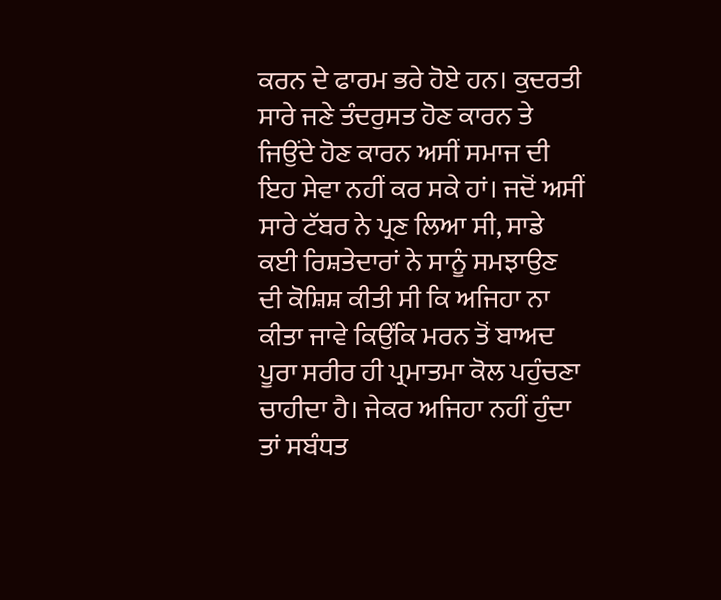ਕਰਨ ਦੇ ਫਾਰਮ ਭਰੇ ਹੋਏ ਹਨ। ਕੁਦਰਤੀ ਸਾਰੇ ਜਣੇ ਤੰਦਰੁਸਤ ਹੋਣ ਕਾਰਨ ਤੇ ਜਿਉਂਦੇ ਹੋਣ ਕਾਰਨ ਅਸੀਂ ਸਮਾਜ ਦੀ ਇਹ ਸੇਵਾ ਨਹੀਂ ਕਰ ਸਕੇ ਹਾਂ। ਜਦੋਂ ਅਸੀਂ ਸਾਰੇ ਟੱਬਰ ਨੇ ਪ੍ਰਣ ਲਿਆ ਸੀ, ਸਾਡੇ ਕਈ ਰਿਸ਼ਤੇਦਾਰਾਂ ਨੇ ਸਾਨੂੰ ਸਮਝਾਉਣ ਦੀ ਕੋਸ਼ਿਸ਼ ਕੀਤੀ ਸੀ ਕਿ ਅਜਿਹਾ ਨਾ ਕੀਤਾ ਜਾਵੇ ਕਿਉਂਕਿ ਮਰਨ ਤੋਂ ਬਾਅਦ ਪੂਰਾ ਸਰੀਰ ਹੀ ਪ੍ਰਮਾਤਮਾ ਕੋਲ ਪਹੁੰਚਣਾ ਚਾਹੀਦਾ ਹੈ। ਜੇਕਰ ਅਜਿਹਾ ਨਹੀਂ ਹੁੰਦਾ ਤਾਂ ਸਬੰਧਤ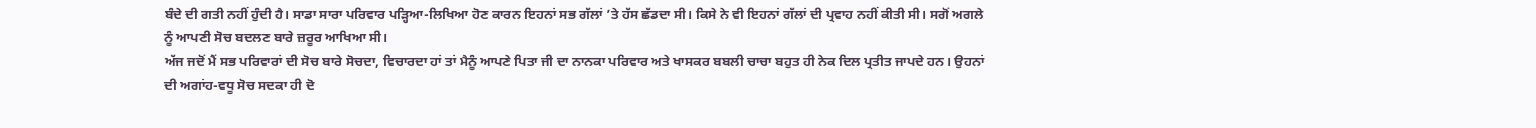ਬੰਦੇ ਦੀ ਗਤੀ ਨਹੀਂ ਹੁੰਦੀ ਹੈ। ਸਾਡਾ ਸਾਰਾ ਪਰਿਵਾਰ ਪੜ੍ਹਿਆ-ਲਿਖਿਆ ਹੋਣ ਕਾਰਨ ਇਹਨਾਂ ਸਭ ਗੱਲਾਂ ’ਤੇ ਹੱਸ ਛੱਡਦਾ ਸੀ। ਕਿਸੇ ਨੇ ਵੀ ਇਹਨਾਂ ਗੱਲਾਂ ਦੀ ਪ੍ਰਵਾਹ ਨਹੀਂ ਕੀਤੀ ਸੀ। ਸਗੋਂ ਅਗਲੇ ਨੂੰ ਆਪਣੀ ਸੋਚ ਬਦਲਣ ਬਾਰੇ ਜ਼ਰੂਰ ਆਖਿਆ ਸੀ।
ਅੱਜ ਜਦੋਂ ਮੈਂ ਸਭ ਪਰਿਵਾਰਾਂ ਦੀ ਸੋਚ ਬਾਰੇ ਸੋਚਦਾ, ਵਿਚਾਰਦਾ ਹਾਂ ਤਾਂ ਮੈਨੂੰ ਆਪਣੇ ਪਿਤਾ ਜੀ ਦਾ ਨਾਨਕਾ ਪਰਿਵਾਰ ਅਤੇ ਖਾਸਕਰ ਬਬਲੀ ਚਾਚਾ ਬਹੁਤ ਹੀ ਨੇਕ ਦਿਲ ਪ੍ਰਤੀਤ ਜਾਪਦੇ ਹਨ। ਉਹਨਾਂ ਦੀ ਅਗਾਂਹ-ਵਧੂ ਸੋਚ ਸਦਕਾ ਹੀ ਦੋ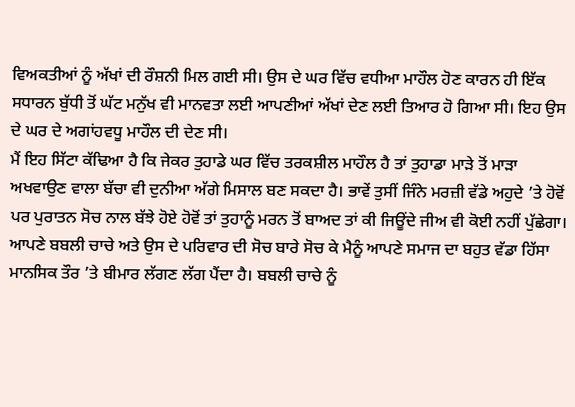ਵਿਅਕਤੀਆਂ ਨੂੰ ਅੱਖਾਂ ਦੀ ਰੌਸ਼ਨੀ ਮਿਲ ਗਈ ਸੀ। ਉਸ ਦੇ ਘਰ ਵਿੱਚ ਵਧੀਆ ਮਾਹੌਲ ਹੋਣ ਕਾਰਨ ਹੀ ਇੱਕ ਸਧਾਰਨ ਬੁੱਧੀ ਤੋਂ ਘੱਟ ਮਨੁੱਖ ਵੀ ਮਾਨਵਤਾ ਲਈ ਆਪਣੀਆਂ ਅੱਖਾਂ ਦੇਣ ਲਈ ਤਿਆਰ ਹੋ ਗਿਆ ਸੀ। ਇਹ ਉਸ ਦੇ ਘਰ ਦੇ ਅਗਾਂਹਵਧੂ ਮਾਹੌਲ ਦੀ ਦੇਣ ਸੀ।
ਮੈਂ ਇਹ ਸਿੱਟਾ ਕੱਢਿਆ ਹੈ ਕਿ ਜੇਕਰ ਤੁਹਾਡੇ ਘਰ ਵਿੱਚ ਤਰਕਸ਼ੀਲ ਮਾਹੌਲ ਹੈ ਤਾਂ ਤੁਹਾਡਾ ਮਾੜੇ ਤੋਂ ਮਾੜਾ ਅਖਵਾਉਣ ਵਾਲਾ ਬੱਚਾ ਵੀ ਦੁਨੀਆ ਅੱਗੇ ਮਿਸਾਲ ਬਣ ਸਕਦਾ ਹੈ। ਭਾਵੇਂ ਤੁਸੀਂ ਜਿੰਨੇ ਮਰਜ਼ੀ ਵੱਡੇ ਅਹੁਦੇ ’ਤੇ ਹੋਵੋਂ ਪਰ ਪੁਰਾਤਨ ਸੋਚ ਨਾਲ ਬੱਝੇ ਹੋਏ ਹੋਵੋਂ ਤਾਂ ਤੁਹਾਨੂੰ ਮਰਨ ਤੋਂ ਬਾਅਦ ਤਾਂ ਕੀ ਜਿਊਂਦੇ ਜੀਅ ਵੀ ਕੋਈ ਨਹੀਂ ਪੁੱਛੇਗਾ।
ਆਪਣੇ ਬਬਲੀ ਚਾਚੇ ਅਤੇ ਉਸ ਦੇ ਪਰਿਵਾਰ ਦੀ ਸੋਚ ਬਾਰੇ ਸੋਚ ਕੇ ਮੈਨੂੰ ਆਪਣੇ ਸਮਾਜ ਦਾ ਬਹੁਤ ਵੱਡਾ ਹਿੱਸਾ ਮਾਨਸਿਕ ਤੌਰ ’ਤੇ ਬੀਮਾਰ ਲੱਗਣ ਲੱਗ ਪੈਂਦਾ ਹੈ। ਬਬਲੀ ਚਾਚੇ ਨੂੰ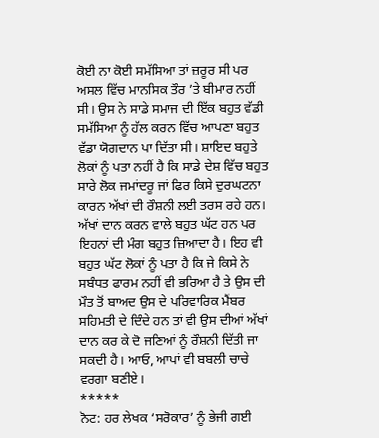ਕੋਈ ਨਾ ਕੋਈ ਸਮੱਸਿਆ ਤਾਂ ਜ਼ਰੂਰ ਸੀ ਪਰ ਅਸਲ ਵਿੱਚ ਮਾਨਸਿਕ ਤੌਰ ’ਤੇ ਬੀਮਾਰ ਨਹੀਂ ਸੀ। ਉਸ ਨੇ ਸਾਡੇ ਸਮਾਜ ਦੀ ਇੱਕ ਬਹੁਤ ਵੱਡੀ ਸਮੱਸਿਆ ਨੂੰ ਹੱਲ ਕਰਨ ਵਿੱਚ ਆਪਣਾ ਬਹੁਤ ਵੱਡਾ ਯੋਗਦਾਨ ਪਾ ਦਿੱਤਾ ਸੀ। ਸ਼ਾਇਦ ਬਹੁਤੇ ਲੋਕਾਂ ਨੂੰ ਪਤਾ ਨਹੀਂ ਹੈ ਕਿ ਸਾਡੇ ਦੇਸ਼ ਵਿੱਚ ਬਹੁਤ ਸਾਰੇ ਲੋਕ ਜਮਾਂਦਰੂ ਜਾਂ ਫਿਰ ਕਿਸੇ ਦੁਰਘਟਨਾ ਕਾਰਨ ਅੱਖਾਂ ਦੀ ਰੌਸ਼ਨੀ ਲਈ ਤਰਸ ਰਹੇ ਹਨ। ਅੱਖਾਂ ਦਾਨ ਕਰਨ ਵਾਲੇ ਬਹੁਤ ਘੱਟ ਹਨ ਪਰ ਇਹਨਾਂ ਦੀ ਮੰਗ ਬਹੁਤ ਜ਼ਿਆਦਾ ਹੈ। ਇਹ ਵੀ ਬਹੁਤ ਘੱਟ ਲੋਕਾਂ ਨੂੰ ਪਤਾ ਹੈ ਕਿ ਜੇ ਕਿਸੇ ਨੇ ਸਬੰਧਤ ਫਾਰਮ ਨਹੀਂ ਵੀ ਭਰਿਆ ਹੈ ਤੇ ਉਸ ਦੀ ਮੌਤ ਤੋਂ ਬਾਅਦ ਉਸ ਦੇ ਪਰਿਵਾਰਿਕ ਮੈਂਬਰ ਸਹਿਮਤੀ ਦੇ ਦਿੰਦੇ ਹਨ ਤਾਂ ਵੀ ਉਸ ਦੀਆਂ ਅੱਖਾਂ ਦਾਨ ਕਰ ਕੇ ਦੋ ਜਣਿਆਂ ਨੂੰ ਰੌਸ਼ਨੀ ਦਿੱਤੀ ਜਾ ਸਕਦੀ ਹੈ। ਆਓ, ਆਪਾਂ ਵੀ ਬਬਲੀ ਚਾਚੇ ਵਰਗਾ ਬਣੀਏ।
*****
ਨੋਟ: ਹਰ ਲੇਖਕ ‘ਸਰੋਕਾਰ’ ਨੂੰ ਭੇਜੀ ਗਈ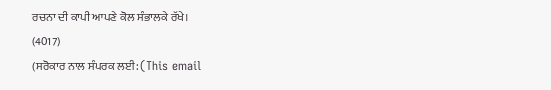ਰਚਨਾ ਦੀ ਕਾਪੀ ਆਪਣੇ ਕੋਲ ਸੰਭਾਲਕੇ ਰੱਖੇ।
(4017)
(ਸਰੋਕਾਰ ਨਾਲ ਸੰਪਰਕ ਲਈ: (This email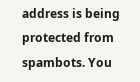address is being protected from spambots. You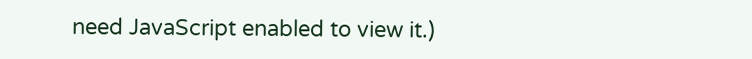need JavaScript enabled to view it.)